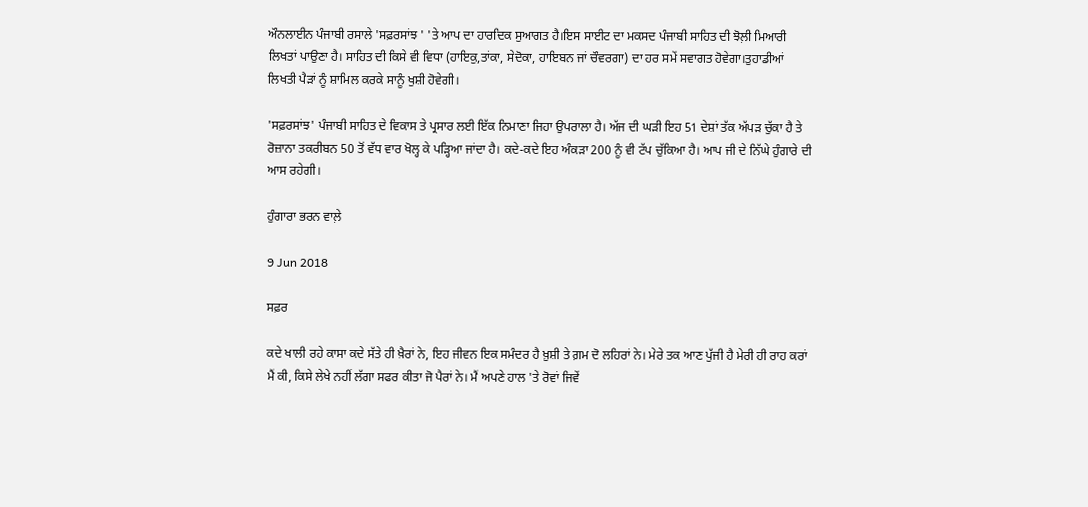ਔਨਲਾਈਨ ਪੰਜਾਬੀ ਰਸਾਲੇ 'ਸਫ਼ਰਸਾਂਝ ' 'ਤੇ ਆਪ ਦਾ ਹਾਰਦਿਕ ਸੁਆਗਤ ਹੈ।ਇਸ ਸਾਈਟ ਦਾ ਮਕਸਦ ਪੰਜਾਬੀ ਸਾਹਿਤ ਦੀ ਝੋਲ਼ੀ ਮਿਆਰੀ ਲਿਖਤਾਂ ਪਾਉਣਾ ਹੈ। ਸਾਹਿਤ ਦੀ ਕਿਸੇ ਵੀ ਵਿਧਾ (ਹਾਇਕੁ,ਤਾਂਕਾ, ਸੇਦੋਕਾ, ਹਾਇਬਨ ਜਾਂ ਚੌਵਰਗਾ) ਦਾ ਹਰ ਸਮੇਂ ਸਵਾਗਤ ਹੋਵੇਗਾ।ਤੁਹਾਡੀਆਂ ਲਿਖਤੀ ਪੈੜਾਂ ਨੂੰ ਸ਼ਾਮਿਲ ਕਰਕੇ ਸਾਨੂੰ ਖੁਸ਼ੀ ਹੋਵੇਗੀ।

'ਸਫ਼ਰਸਾਂਝ' ਪੰਜਾਬੀ ਸਾਹਿਤ ਦੇ ਵਿਕਾਸ ਤੇ ਪ੍ਰਸਾਰ ਲਈ ਇੱਕ ਨਿਮਾਣਾ ਜਿਹਾ ਉਪਰਾਲਾ ਹੈ। ਅੱਜ ਦੀ ਘੜੀ ਇਹ 51 ਦੇਸ਼ਾਂ ਤੱਕ ਅੱਪੜ ਚੁੱਕਾ ਹੈ ਤੇ ਰੋਜ਼ਾਨਾ ਤਕਰੀਬਨ 50 ਤੋਂ ਵੱਧ ਵਾਰ ਖੋਲ੍ਹ ਕੇ ਪੜ੍ਹਿਆ ਜਾਂਦਾ ਹੈ। ਕਦੇ-ਕਦੇ ਇਹ ਅੰਕੜਾ 200 ਨੂੰ ਵੀ ਟੱਪ ਚੁੱਕਿਆ ਹੈ। ਆਪ ਜੀ ਦੇ ਨਿੱਘੇ ਹੁੰਗਾਰੇ ਦੀ ਆਸ ਰਹੇਗੀ।

ਹੁੰਗਾਰਾ ਭਰਨ ਵਾਲ਼ੇ

9 Jun 2018

ਸਫ਼ਰ

ਕਦੇ ਖਾਲੀ ਰਹੇ ਕਾਸਾ ਕਦੇ ਸੱਤੇ ਹੀ ਖ਼ੈਰਾਂ ਨੇ, ਇਹ ਜੀਵਨ ਇਕ ਸਮੰਦਰ ਹੈ ਖ਼ੁਸ਼ੀ ਤੇ ਗ਼ਮ ਦੋ ਲਹਿਰਾਂ ਨੇ। ਮੇਰੇ ਤਕ ਆਣ ਪੁੱਜੀ ਹੈ ਮੇਰੀ ਹੀ ਰਾਹ ਕਰਾਂ ਮੈਂ ਕੀ, ਕਿਸੇ ਲੇਖੇ ਨਹੀਂ ਲੱਗਾ ਸਫਰ ਕੀਤਾ ਜੋ ਪੈਰਾਂ ਨੇ। ਮੈਂ ਅਪਣੇ ਹਾਲ 'ਤੇ ਰੋਵਾਂ ਜਿਵੇਂ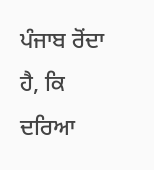ਪੰਜਾਬ ਰੋਂਦਾ ਹੈ, ਕਿ ਦਰਿਆ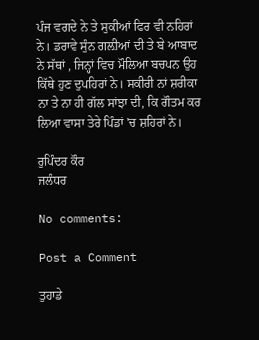ਪੰਜ ਵਗਦੇ ਨੇ ਤੇ ਸੁਕੀਆਂ ਫਿਰ ਵੀ ਨਹਿਰਾਂ ਨੇ। ਡਰਾਵੇ ਸੁੰਨ ਗਲ਼ੀਆਂ ਦੀ ਤੇ ਬੇ ਆਬਾਦ ਨੇ ਸੱਥਾਂ , ਜਿਨ੍ਹਾਂ ਵਿਚ ਮੌਲਿਆ ਬਚਪਨ ਉਹ ਕਿੱਥੇ ਹੁਣ ਦੁਪਹਿਰਾਂ ਨੇ। ਸਕੀਰੀ ਨਾਂ ਸ਼ਰੀਕਾ ਨਾ ਤੇ ਨਾ ਹੀ ਗੱਲ ਸਾਂਝਾ ਦੀ, ਕਿ ਗੌਤਮ ਕਰ ਲਿਆ ਵਾਸਾ ਤੇਰੇ ਪਿੰਡਾਂ 'ਚ ਸ਼ਹਿਰਾਂ ਨੇ।

ਰੁਪਿੰਦਰ ਕੌਰ
ਜਲੰਧਰ

No comments:

Post a Comment

ਤੁਹਾਡੇ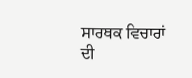ਸਾਰਥਕ ਵਿਚਾਰਾਂ ਦੀ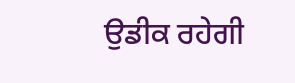ਉਡੀਕ ਰਹੇਗੀ